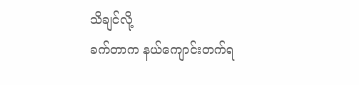သိချင်လို့
ခက်တာက နယ်ကျောင်းတက်ရ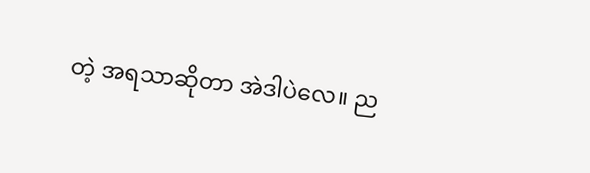တဲ့ အရသာဆိုတာ အဲဒါပဲလေ။ ည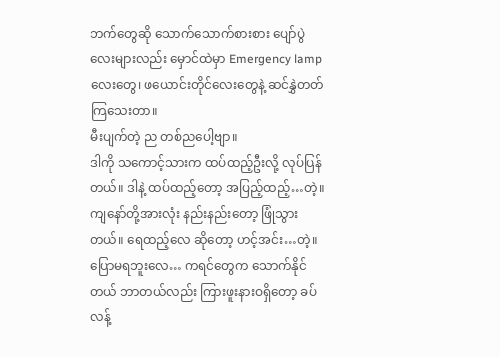ဘက်တွေဆို သောက်သောက်စားစား ပျော်ပွဲလေးများလည်း မှောင်ထဲမှာ Emergency lamp လေးတွေ၊ ဖယောင်းတိုင်လေးတွေနဲ့ ဆင်နွှဲတတ်ကြသေးတာ။
မီးပျက်တဲ့ ည တစ်ညပေါ့ဗျာ။
ဒါကို သကောင့်သားက ထပ်ထည့်ဦးလို့ လုပ်ပြန်တယ်။ ဒါနဲ့ ထပ်ထည့်တော့ အပြည့်ထည့်…တဲ့။
ကျနော်တို့အားလုံး နည်းနည်းတော့ ဖြုံသွားတယ်။ ရေထည့်လေ ဆိုတော့ ဟင့်အင်း…တဲ့။ ပြောမရဘူးလေ… ကရင်တွေက သောက်နိုင်တယ် ဘာတယ်လည်း ကြားဖူးနားဝရှိတော့ ခပ်လန့်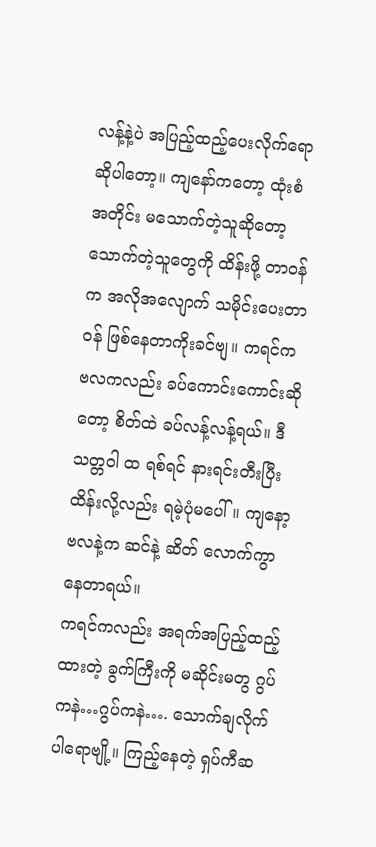လန့်နဲ့ပဲ အပြည့်ထည့်ပေးလိုက်ရော ဆိုပါတော့။ ကျနော်ကတော့ ထုံးစံအတိုင်း မသောက်တဲ့သူဆိုတော့ သောက်တဲ့သူတွေကို ထိန်းဖို့ တာဝန်က အလိုအလျောက် သမိုင်းပေးတာဝန် ဖြစ်နေတာကိုးခင်ဗျ။ ကရင်က ဗလကလည်း ခပ်ကောင်းကောင်းဆိုတော့ စိတ်ထဲ ခပ်လန့်လန့်ရယ်။ ဒီသတ္တဝါ ထ ရစ်ရင် နားရင်းတီးပြီး ထိန်းလို့လည်း ရမဲ့ပုံမပေါ်။ ကျနော့ဗလနဲ့က ဆင်နဲ့ ဆိတ် လောက်ကွာနေတာရယ်။
ကရင်ကလည်း အရက်အပြည့်ထည့်ထားတဲ့ ခွက်ကြီးကို မဆိုင်းမတွ ဂွပ်ကနဲ…ဂွပ်ကနဲ…. သောက်ချလိုက်ပါရောဗျို့။ ကြည့်နေတဲ့ ရှပ်ကီဆ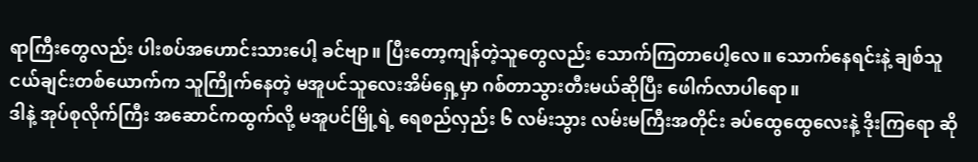ရာကြီးတွေလည်း ပါးစပ်အဟောင်းသားပေါ့ ခင်ဗျာ။ ပြီးတော့ကျန်တဲ့သူတွေလည်း သောက်ကြတာပေါ့လေ။ သောက်နေရင်းနဲ့ ချစ်သူငယ်ချင်းတစ်ယောက်က သူကြိုက်နေတဲ့ မအူပင်သူလေးအိမ်ရှေ့မှာ ဂစ်တာသွားတီးမယ်ဆိုပြီး ဖေါက်လာပါရော။
ဒါနဲ့ အုပ်စုလိုက်ကြီး အဆောင်ကထွက်လို့ မအူပင်မြို့ရဲ့ ရေစည်လှည်း ၆ လမ်းသွား လမ်းမကြီးအတိုင်း ခပ်ထွေထွေလေးနဲ့ ဒိုးကြရော ဆို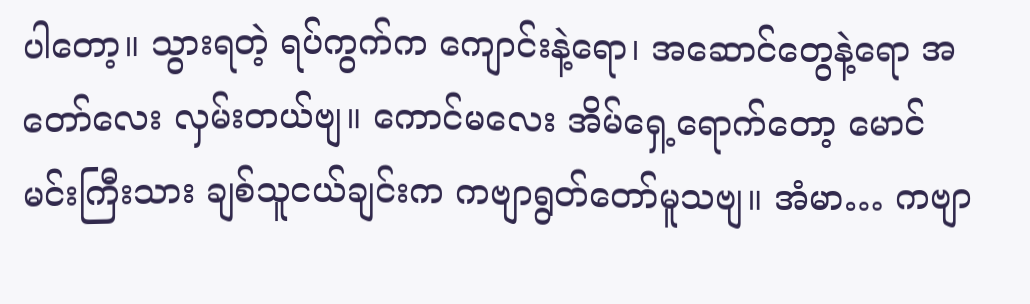ပါတော့။ သွားရတဲ့ ရပ်ကွက်က ကျောင်းနဲ့ရော၊ အဆောင်တွေနဲ့ရော အတော်လေး လှမ်းတယ်ဗျ။ ကောင်မလေး အိမ်ရှေ့ရောက်တော့ မောင်မင်းကြီးသား ချစ်သူငယ်ချင်းက ကဗျာရွတ်တော်မူသဗျ။ အံမာ… ကဗျာ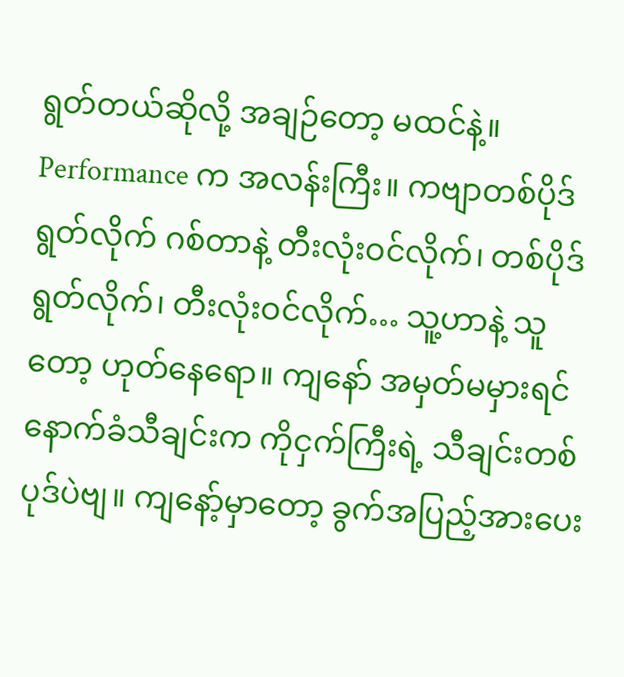ရွတ်တယ်ဆိုလို့ အချဉ်တော့ မထင်နဲ့။ Performance က အလန်းကြီး။ ကဗျာတစ်ပိုဒ်ရွတ်လိုက် ဂစ်တာနဲ့ တီးလုံးဝင်လိုက်၊ တစ်ပိုဒ်ရွတ်လိုက်၊ တီးလုံးဝင်လိုက်… သူ့ဟာနဲ့ သူတော့ ဟုတ်နေရော။ ကျနော် အမှတ်မမှားရင် နောက်ခံသီချင်းက ကိုငှက်ကြီးရဲ့ သီချင်းတစ်ပုဒ်ပဲဗျ။ ကျနော့်မှာတော့ ခွက်အပြည့်အားပေး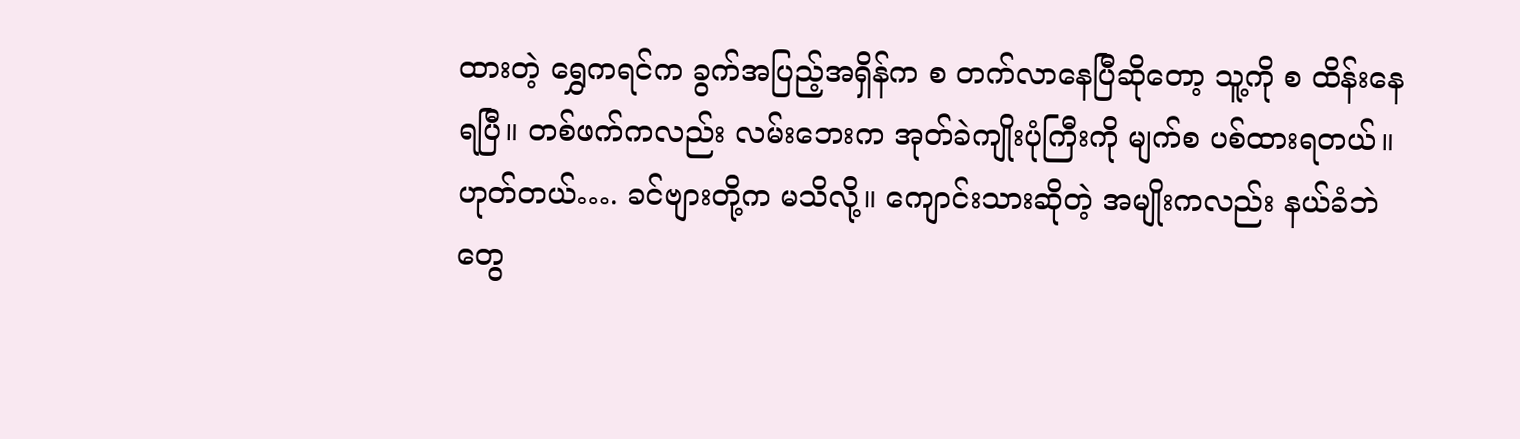ထားတဲ့ ရွှေကရင်က ခွက်အပြည့်အရှိန်က စ တက်လာနေပြီဆိုတော့ သူ့ကို စ ထိန်းနေရပြီ။ တစ်ဖက်ကလည်း လမ်းဘေးက အုတ်ခဲကျိုးပုံကြီးကို မျက်စ ပစ်ထားရတယ်။
ဟုတ်တယ်…. ခင်ဗျားတို့က မသိလို့။ ကျောင်းသားဆိုတဲ့ အမျိုးကလည်း နယ်ခံဘဲတွေ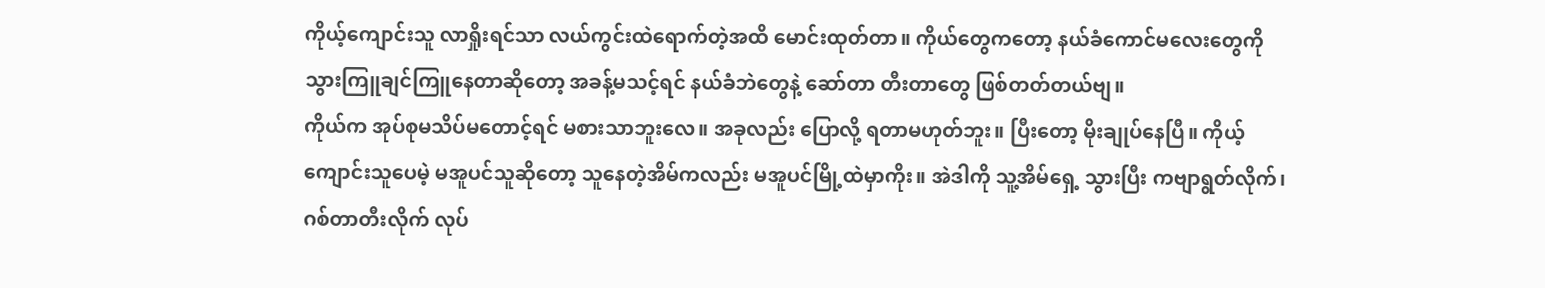ကိုယ့်ကျောင်းသူ လာရှိုးရင်သာ လယ်ကွင်းထဲရောက်တဲ့အထိ မောင်းထုတ်တာ။ ကိုယ်တွေကတော့ နယ်ခံကောင်မလေးတွေကို သွားကြူချင်ကြူနေတာဆိုတော့ အခန့်မသင့်ရင် နယ်ခံဘဲတွေနဲ့ ဆော်တာ တီးတာတွေ ဖြစ်တတ်တယ်ဗျ။
ကိုယ်က အုပ်စုမသိပ်မတောင့်ရင် မစားသာဘူးလေ။ အခုလည်း ပြောလို့ ရတာမဟုတ်ဘူး။ ပြီးတော့ မိုးချုပ်နေပြီ။ ကိုယ့်ကျောင်းသူပေမဲ့ မအူပင်သူဆိုတော့ သူနေတဲ့အိမ်ကလည်း မအူပင်မြို့ထဲမှာကိုး။ အဲဒါကို သူ့အိမ်ရှေ့ သွားပြီး ကဗျာရွတ်လိုက်၊ ဂစ်တာတီးလိုက် လုပ်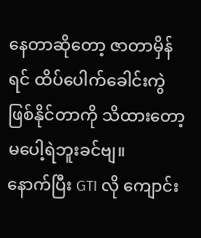နေတာဆိုတော့ ဇာတာမှိန်ရင် ထိပ်ပေါက်ခေါင်းကွဲ ဖြစ်နိုင်တာကို သိထားတော့ မပေါ့ရဲဘူးခင်ဗျ။
နောက်ပြီး GTI လို ကျောင်း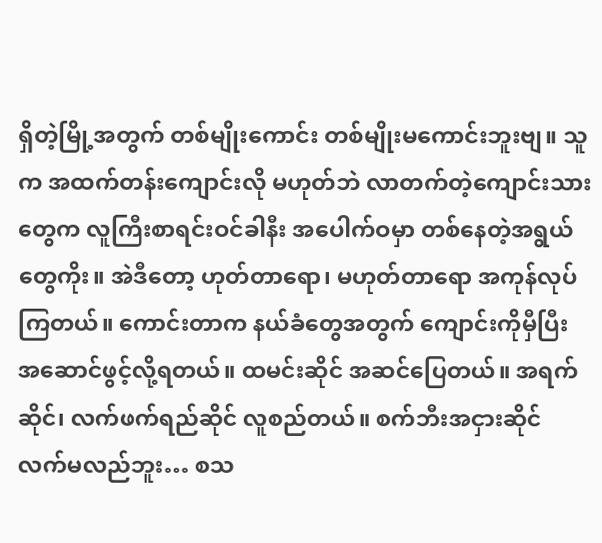ရှိတဲ့မြို့အတွက် တစ်မျိုးကောင်း တစ်မျိုးမကောင်းဘူးဗျ။ သူက အထက်တန်းကျောင်းလို မဟုတ်ဘဲ လာတက်တဲ့ကျောင်းသားတွေက လူကြီးစာရင်းဝင်ခါနီး အပေါက်ဝမှာ တစ်နေတဲ့အရွယ်တွေကိုး။ အဲဒီတော့ ဟုတ်တာရော၊ မဟုတ်တာရော အကုန်လုပ်ကြတယ်။ ကောင်းတာက နယ်ခံတွေအတွက် ကျောင်းကိုမှီပြီး အဆောင်ဖွင့်လို့ရတယ်။ ထမင်းဆိုင် အဆင်ပြေတယ်။ အရက်ဆိုင်၊ လက်ဖက်ရည်ဆိုင် လူစည်တယ်။ စက်ဘီးအငှားဆိုင် လက်မလည်ဘူး… စသ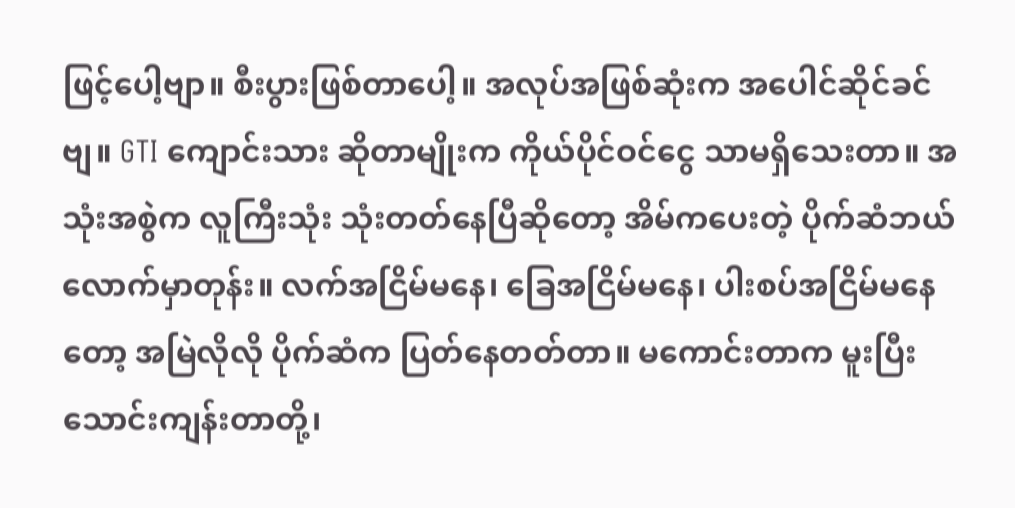ဖြင့်ပေါ့ဗျာ။ စီးပွားဖြစ်တာပေါ့။ အလုပ်အဖြစ်ဆုံးက အပေါင်ဆိုင်ခင်ဗျ။ GTI ကျောင်းသား ဆိုတာမျိုးက ကိုယ်ပိုင်ဝင်ငွေ သာမရှိသေးတာ။ အသုံးအစွဲက လူကြီးသုံး သုံးတတ်နေပြီဆိုတော့ အိမ်ကပေးတဲ့ ပိုက်ဆံဘယ်လောက်မှာတုန်း။ လက်အငြိမ်မနေ၊ ခြေအငြိမ်မနေ၊ ပါးစပ်အငြိမ်မနေတော့ အမြဲလိုလို ပိုက်ဆံက ပြတ်နေတတ်တာ။ မကောင်းတာက မူးပြီး သောင်းကျန်းတာတို့၊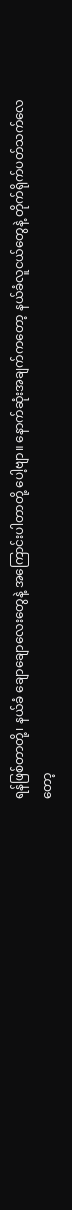ရန်ဖြစ်တာတို့၊ နယ်ခံ ချောချောလေးတွေနဲ့ အကြောင်းပါတာတို့ ပေါ့ဗျာ။ နောက်ဆုံးအချက်ကတော့ နယ်ခံလူငယ်တွေနဲ့ တိုက်ရိုက်ပတ်သက်လေတော့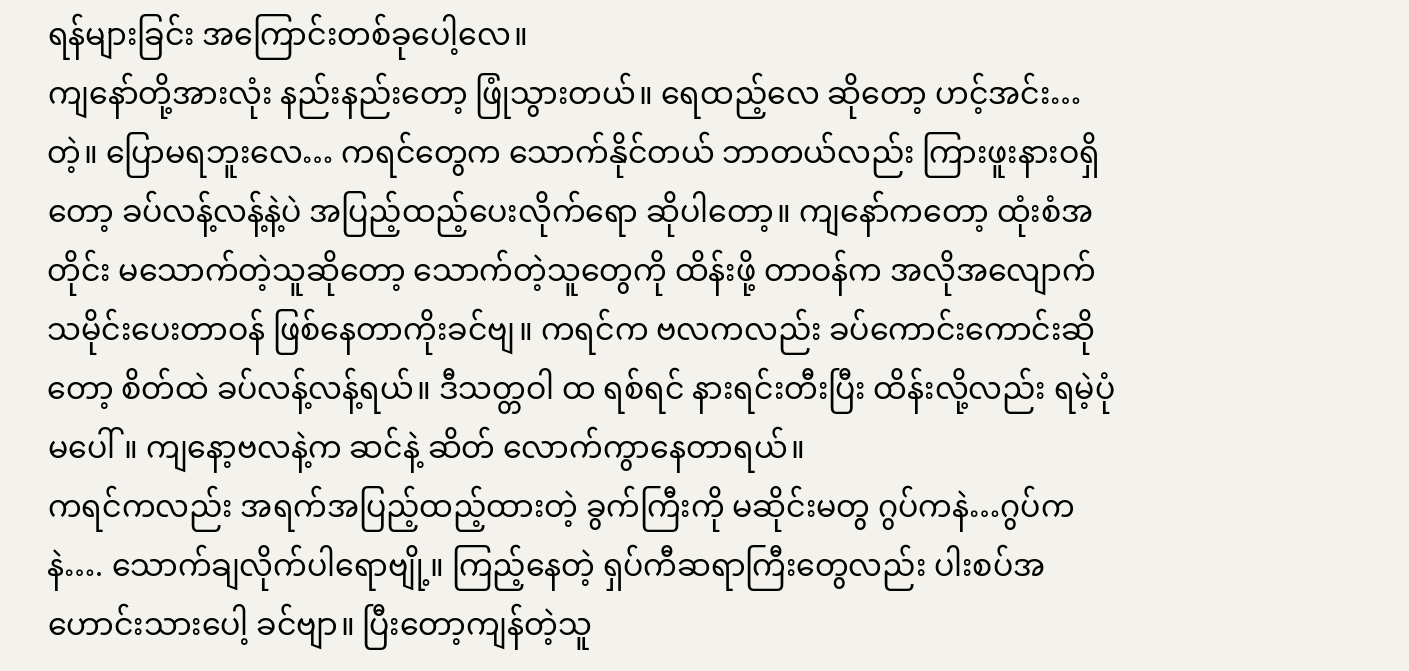ရန်များခြင်း အကြောင်းတစ်ခုပေါ့လေ။
ကျနော်တို့အားလုံး နည်းနည်းတော့ ဖြုံသွားတယ်။ ရေထည့်လေ ဆိုတော့ ဟင့်အင်း…တဲ့။ ပြောမရဘူးလေ… ကရင်တွေက သောက်နိုင်တယ် ဘာတယ်လည်း ကြားဖူးနားဝရှိတော့ ခပ်လန့်လန့်နဲ့ပဲ အပြည့်ထည့်ပေးလိုက်ရော ဆိုပါတော့။ ကျနော်ကတော့ ထုံးစံအတိုင်း မသောက်တဲ့သူဆိုတော့ သောက်တဲ့သူတွေကို ထိန်းဖို့ တာဝန်က အလိုအလျောက် သမိုင်းပေးတာဝန် ဖြစ်နေတာကိုးခင်ဗျ။ ကရင်က ဗလကလည်း ခပ်ကောင်းကောင်းဆိုတော့ စိတ်ထဲ ခပ်လန့်လန့်ရယ်။ ဒီသတ္တဝါ ထ ရစ်ရင် နားရင်းတီးပြီး ထိန်းလို့လည်း ရမဲ့ပုံမပေါ်။ ကျနော့ဗလနဲ့က ဆင်နဲ့ ဆိတ် လောက်ကွာနေတာရယ်။
ကရင်ကလည်း အရက်အပြည့်ထည့်ထားတဲ့ ခွက်ကြီးကို မဆိုင်းမတွ ဂွပ်ကနဲ…ဂွပ်ကနဲ…. သောက်ချလိုက်ပါရောဗျို့။ ကြည့်နေတဲ့ ရှပ်ကီဆရာကြီးတွေလည်း ပါးစပ်အဟောင်းသားပေါ့ ခင်ဗျာ။ ပြီးတော့ကျန်တဲ့သူ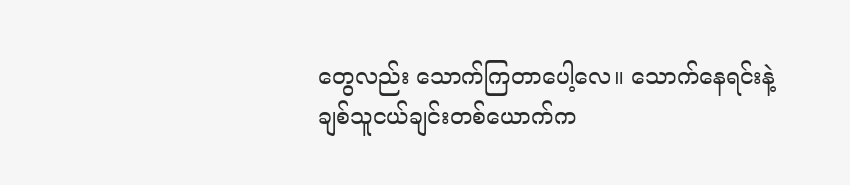တွေလည်း သောက်ကြတာပေါ့လေ။ သောက်နေရင်းနဲ့ ချစ်သူငယ်ချင်းတစ်ယောက်က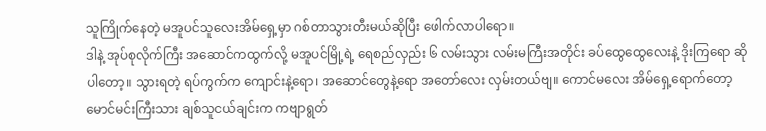သူကြိုက်နေတဲ့ မအူပင်သူလေးအိမ်ရှေ့မှာ ဂစ်တာသွားတီးမယ်ဆိုပြီး ဖေါက်လာပါရော။
ဒါနဲ့ အုပ်စုလိုက်ကြီး အဆောင်ကထွက်လို့ မအူပင်မြို့ရဲ့ ရေစည်လှည်း ၆ လမ်းသွား လမ်းမကြီးအတိုင်း ခပ်ထွေထွေလေးနဲ့ ဒိုးကြရော ဆိုပါတော့။ သွားရတဲ့ ရပ်ကွက်က ကျောင်းနဲ့ရော၊ အဆောင်တွေနဲ့ရော အတော်လေး လှမ်းတယ်ဗျ။ ကောင်မလေး အိမ်ရှေ့ရောက်တော့ မောင်မင်းကြီးသား ချစ်သူငယ်ချင်းက ကဗျာရွတ်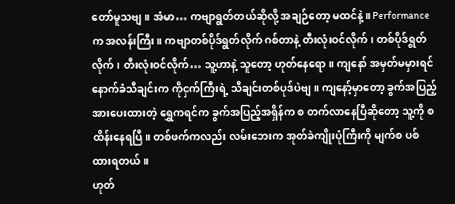တော်မူသဗျ။ အံမာ… ကဗျာရွတ်တယ်ဆိုလို့ အချဉ်တော့ မထင်နဲ့။ Performance က အလန်းကြီး။ ကဗျာတစ်ပိုဒ်ရွတ်လိုက် ဂစ်တာနဲ့ တီးလုံးဝင်လိုက်၊ တစ်ပိုဒ်ရွတ်လိုက်၊ တီးလုံးဝင်လိုက်… သူ့ဟာနဲ့ သူတော့ ဟုတ်နေရော။ ကျနော် အမှတ်မမှားရင် နောက်ခံသီချင်းက ကိုငှက်ကြီးရဲ့ သီချင်းတစ်ပုဒ်ပဲဗျ။ ကျနော့်မှာတော့ ခွက်အပြည့်အားပေးထားတဲ့ ရွှေကရင်က ခွက်အပြည့်အရှိန်က စ တက်လာနေပြီဆိုတော့ သူ့ကို စ ထိန်းနေရပြီ။ တစ်ဖက်ကလည်း လမ်းဘေးက အုတ်ခဲကျိုးပုံကြီးကို မျက်စ ပစ်ထားရတယ်။
ဟုတ်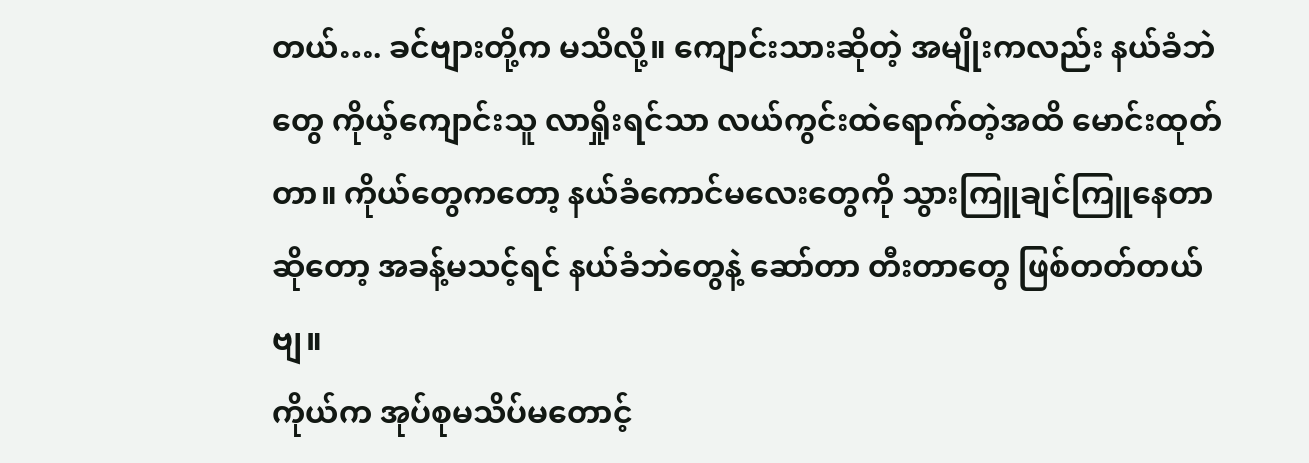တယ်…. ခင်ဗျားတို့က မသိလို့။ ကျောင်းသားဆိုတဲ့ အမျိုးကလည်း နယ်ခံဘဲတွေ ကိုယ့်ကျောင်းသူ လာရှိုးရင်သာ လယ်ကွင်းထဲရောက်တဲ့အထိ မောင်းထုတ်တာ။ ကိုယ်တွေကတော့ နယ်ခံကောင်မလေးတွေကို သွားကြူချင်ကြူနေတာဆိုတော့ အခန့်မသင့်ရင် နယ်ခံဘဲတွေနဲ့ ဆော်တာ တီးတာတွေ ဖြစ်တတ်တယ်ဗျ။
ကိုယ်က အုပ်စုမသိပ်မတောင့်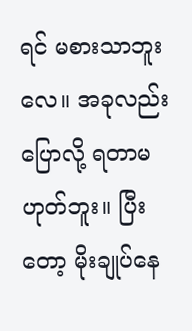ရင် မစားသာဘူးလေ။ အခုလည်း ပြောလို့ ရတာမဟုတ်ဘူး။ ပြီးတော့ မိုးချုပ်နေ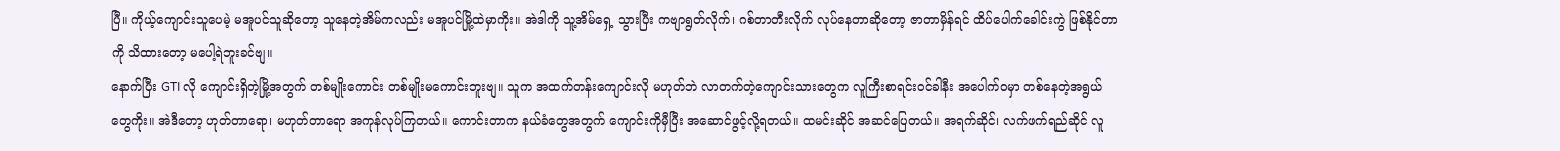ပြီ။ ကိုယ့်ကျောင်းသူပေမဲ့ မအူပင်သူဆိုတော့ သူနေတဲ့အိမ်ကလည်း မအူပင်မြို့ထဲမှာကိုး။ အဲဒါကို သူ့အိမ်ရှေ့ သွားပြီး ကဗျာရွတ်လိုက်၊ ဂစ်တာတီးလိုက် လုပ်နေတာဆိုတော့ ဇာတာမှိန်ရင် ထိပ်ပေါက်ခေါင်းကွဲ ဖြစ်နိုင်တာကို သိထားတော့ မပေါ့ရဲဘူးခင်ဗျ။
နောက်ပြီး GTI လို ကျောင်းရှိတဲ့မြို့အတွက် တစ်မျိုးကောင်း တစ်မျိုးမကောင်းဘူးဗျ။ သူက အထက်တန်းကျောင်းလို မဟုတ်ဘဲ လာတက်တဲ့ကျောင်းသားတွေက လူကြီးစာရင်းဝင်ခါနီး အပေါက်ဝမှာ တစ်နေတဲ့အရွယ်တွေကိုး။ အဲဒီတော့ ဟုတ်တာရော၊ မဟုတ်တာရော အကုန်လုပ်ကြတယ်။ ကောင်းတာက နယ်ခံတွေအတွက် ကျောင်းကိုမှီပြီး အဆောင်ဖွင့်လို့ရတယ်။ ထမင်းဆိုင် အဆင်ပြေတယ်။ အရက်ဆိုင်၊ လက်ဖက်ရည်ဆိုင် လူ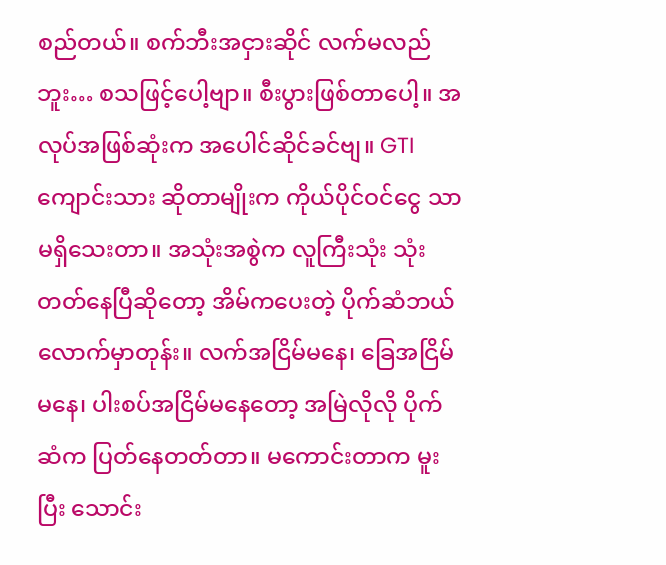စည်တယ်။ စက်ဘီးအငှားဆိုင် လက်မလည်ဘူး… စသဖြင့်ပေါ့ဗျာ။ စီးပွားဖြစ်တာပေါ့။ အလုပ်အဖြစ်ဆုံးက အပေါင်ဆိုင်ခင်ဗျ။ GTI ကျောင်းသား ဆိုတာမျိုးက ကိုယ်ပိုင်ဝင်ငွေ သာမရှိသေးတာ။ အသုံးအစွဲက လူကြီးသုံး သုံးတတ်နေပြီဆိုတော့ အိမ်ကပေးတဲ့ ပိုက်ဆံဘယ်လောက်မှာတုန်း။ လက်အငြိမ်မနေ၊ ခြေအငြိမ်မနေ၊ ပါးစပ်အငြိမ်မနေတော့ အမြဲလိုလို ပိုက်ဆံက ပြတ်နေတတ်တာ။ မကောင်းတာက မူးပြီး သောင်း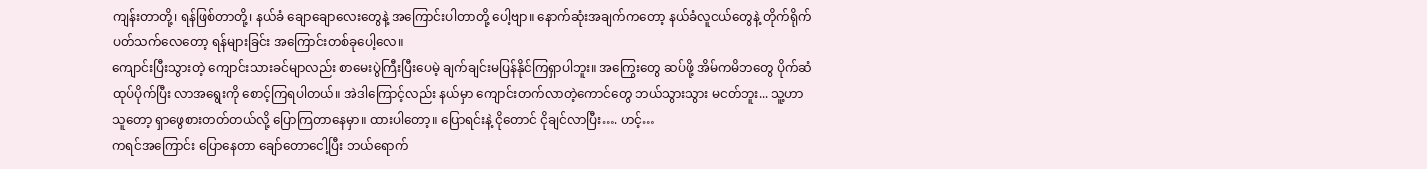ကျန်းတာတို့၊ ရန်ဖြစ်တာတို့၊ နယ်ခံ ချောချောလေးတွေနဲ့ အကြောင်းပါတာတို့ ပေါ့ဗျာ။ နောက်ဆုံးအချက်ကတော့ နယ်ခံလူငယ်တွေနဲ့ တိုက်ရိုက်ပတ်သက်လေတော့ ရန်များခြင်း အကြောင်းတစ်ခုပေါ့လေ။
ကျောင်းပြီးသွားတဲ့ ကျောင်းသားခင်မျာလည်း စာမေးပွဲကြီးပြီးပေမဲ့ ချက်ချင်းမပြန်နိုင်ကြရှာပါဘူး။ အကြွေးတွေ ဆပ်ဖို့ အိမ်ကမိဘတွေ ပိုက်ဆံထုပ်ပိုက်ပြီး လာအရွေးကို စောင့်ကြရပါတယ်။ အဲဒါကြောင့်လည်း နယ်မှာ ကျောင်းတက်လာတဲ့ကောင်တွေ ဘယ်သွားသွား မငတ်ဘူး... သူ့ဟာသူတော့ ရှာဖွေစားတတ်တယ်လို့ ပြောကြတာနေမှာ။ ထားပါတော့။ ပြောရင်းနဲ့ ငိုတောင် ငိုချင်လာပြီး…. ဟင့်…
ကရင်အကြောင်း ပြောနေတာ ချော်တောငေါ့ပြီး ဘယ်ရောက်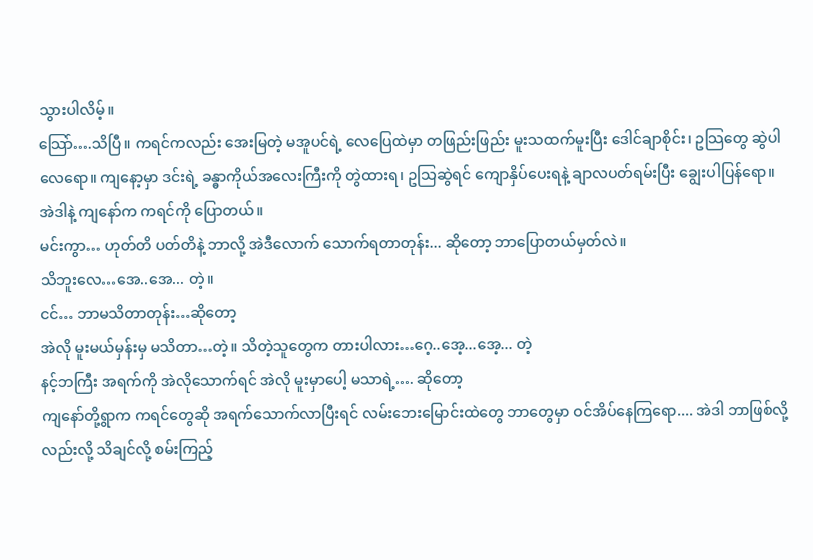သွားပါလိမ့်။
သြော်….သိပြီ။ ကရင်ကလည်း အေးမြတဲ့ မအူပင်ရဲ့ လေပြေထဲမှာ တဖြည်းဖြည်း မူးသထက်မူးပြီး ဒေါင်ချာစိုင်း၊ ဥသြတွေ ဆွဲပါလေရော။ ကျနော့မှာ ဒင်းရဲ့ ခန္ဓာကိုယ်အလေးကြီးကို တွဲထားရ၊ ဥသြဆွဲရင် ကျောနှိပ်ပေးရနဲ့ ချာလပတ်ရမ်းပြီး ချွေးပါပြန်ရော။
အဲဒါနဲ့ ကျနော်က ကရင်ကို ပြောတယ်။
မင်းကွာ… ဟုတ်တိ ပတ်တိနဲ့ ဘာလို့ အဲဒီလောက် သောက်ရတာတုန်း... ဆိုတော့ ဘာပြောတယ်မှတ်လဲ။
သိဘူးလေ…အေ..အေ... တဲ့။
ငင်… ဘာမသိတာတုန်း…ဆိုတော့
အဲလို မူးမယ်မှန်းမှ မသိတာ…တဲ့။ သိတဲ့သူတွေက တားပါလား…ဂေ့..အေ့...အေ့... တဲ့
နင့်ဘကြီး အရက်ကို အဲလိုသောက်ရင် အဲလို မူးမှာပေါ့ မသာရဲ့…. ဆိုတော့
ကျနော်တို့ရွာက ကရင်တွေဆို အရက်သောက်လာပြီးရင် လမ်းဘေးမြောင်းထဲတွေ ဘာတွေမှာ ဝင်အိပ်နေကြရော.... အဲဒါ ဘာဖြစ်လို့လည်းလို့ သိချင်လို့ စမ်းကြည့်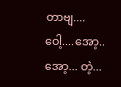တာဗျ.... ဝေါ့....အော့..အော့... တဲ့...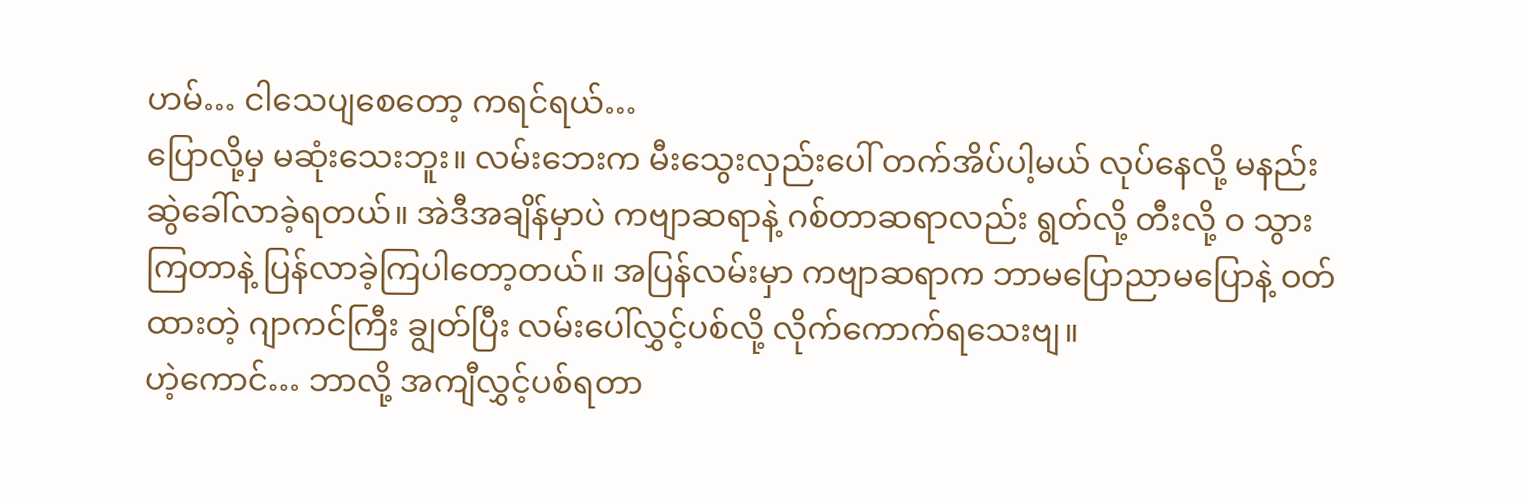ဟမ်… ငါသေပျစေတော့ ကရင်ရယ်…
ပြောလို့မှ မဆုံးသေးဘူး။ လမ်းဘေးက မီးသွေးလှည်းပေါ် တက်အိပ်ပါ့မယ် လုပ်နေလို့ မနည်းဆွဲခေါ်လာခဲ့ရတယ်။ အဲဒီအချိန်မှာပဲ ကဗျာဆရာနဲ့ ဂစ်တာဆရာလည်း ရွတ်လို့ တီးလို့ ဝ သွားကြတာနဲ့ ပြန်လာခဲ့ကြပါတော့တယ်။ အပြန်လမ်းမှာ ကဗျာဆရာက ဘာမပြောညာမပြောနဲ့ ဝတ်ထားတဲ့ ဂျာကင်ကြီး ချွတ်ပြီး လမ်းပေါ်လွှင့်ပစ်လို့ လိုက်ကောက်ရသေးဗျ။
ဟဲ့ကောင်… ဘာလို့ အကျီလွှင့်ပစ်ရတာ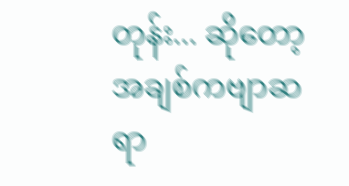တုန်း... ဆိုတော့ အချစ်ကဗျာဆရာ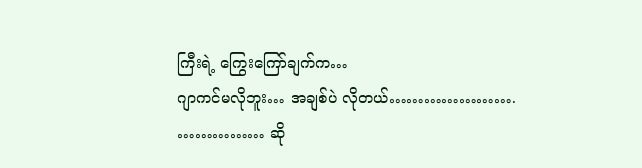ကြီးရဲ့ ကြွေးကြော်ချက်က…
ဂျာကင်မလိုဘူး… အချစ်ပဲ လိုတယ်………………….
…………… ဆို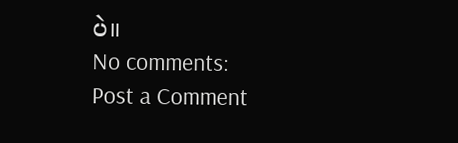ပဲ။
No comments:
Post a Comment